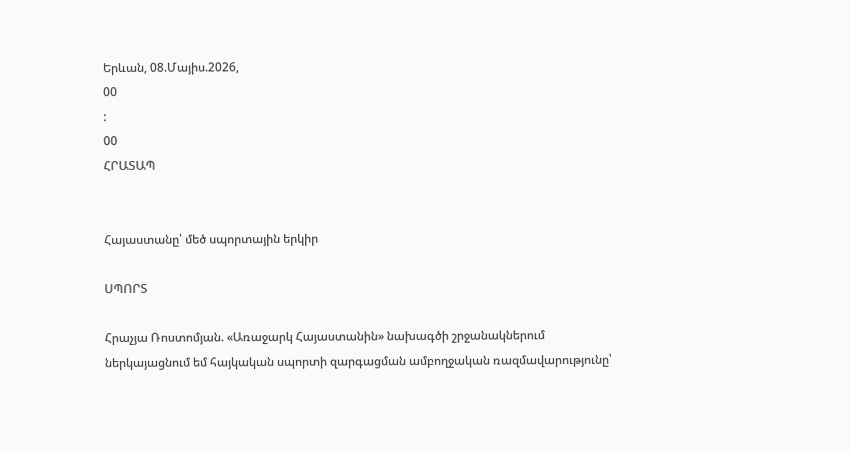Երևան, 08.Մայիս.2026,
00
:
00
ՀՐԱՏԱՊ


Հայաստանը՝ մեծ սպորտային երկիր

ՍՊՈՐՏ

Հրաչյա Ռոստոմյան. «Առաջարկ Հայաստանին» նախագծի շրջանակներում ներկայացնում եմ հայկական սպորտի զարգացման ամբողջական ռազմավարությունը՝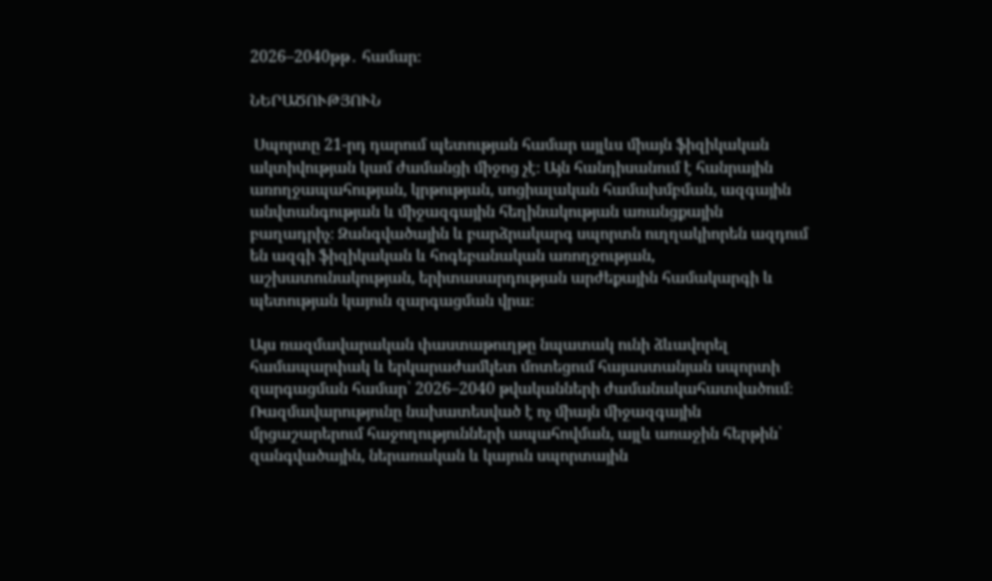2026–2040թթ․ համար։

ՆԵՐԱԾՈՒԹՅՈՒՆ

 Սպորտը 21-րդ դարում պետության համար այլևս միայն ֆիզիկական ակտիվության կամ ժամանցի միջոց չէ։ Այն հանդիսանում է հանրային առողջապահության, կրթության, սոցիալական համախմբման, ազգային անվտանգության և միջազգային հեղինակության առանցքային բաղադրիչ։ Զանգվածային և բարձրակարգ սպորտն ուղղակիորեն ազդում են ազգի ֆիզիկական և հոգեբանական առողջության, աշխատունակության, երիտասարդության արժեքային համակարգի և պետության կայուն զարգացման վրա։

Այս ռազմավարական փաստաթուղթը նպատակ ունի ձևավորել համապարփակ և երկարաժամկետ մոտեցում հայաստանյան սպորտի զարգացման համար՝ 2026–2040 թվականների ժամանակահատվածում։ Ռազմավարությունը նախատեսված է ոչ միայն միջազգային մրցաշարերում հաջողությունների ապահովման, այլև առաջին հերթին՝ զանգվածային, ներառական և կայուն սպորտային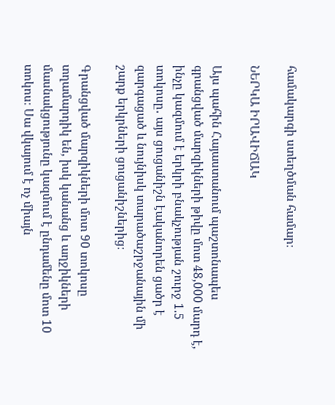համակարգի ստեղծման համար։

ՆԵՐԿԱ ԻՐԱՎԻՃԱԿ

Այս պահին Հայաստանում պաշտոնապես գրանցված մարզիկների թիվը մոտ 48,000 մարդ է, ինչը կազմում է երկրի բնակչության շուրջ 1.5 տոկոսը․ այս ցուցանիշն էականորեն ցածր է զարգացած և նույնիսկ տարածաշրջանային մի շարք երկրների ցուցանիշներից։

Գրանցված մարզիկների մոտ 90 տոկոսը տղամարդիկ են, իսկ կանանց և աղջիկների մասնակցությունը կազմում է ընդամենը մոտ 10 տոկոս։ Սա վկայում է ոչ միայն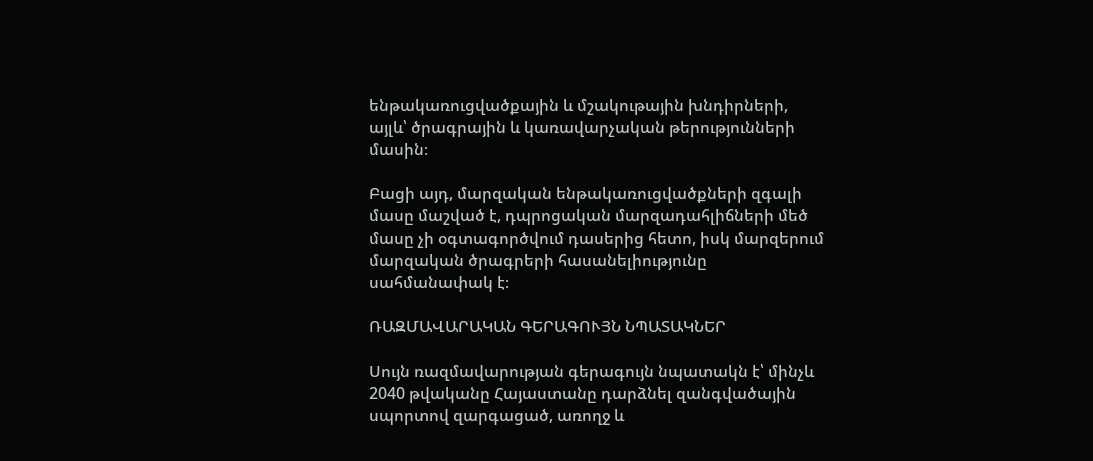ենթակառուցվածքային և մշակութային խնդիրների, այլև՝ ծրագրային և կառավարչական թերությունների մասին։

Բացի այդ, մարզական ենթակառուցվածքների զգալի մասը մաշված է, դպրոցական մարզադահլիճների մեծ մասը չի օգտագործվում դասերից հետո, իսկ մարզերում մարզական ծրագրերի հասանելիությունը սահմանափակ է։

ՌԱԶՄԱՎԱՐԱԿԱՆ ԳԵՐԱԳՈՒՅՆ ՆՊԱՏԱԿՆԵՐ

Սույն ռազմավարության գերագույն նպատակն է՝ մինչև 2040 թվականը Հայաստանը դարձնել զանգվածային սպորտով զարգացած, առողջ և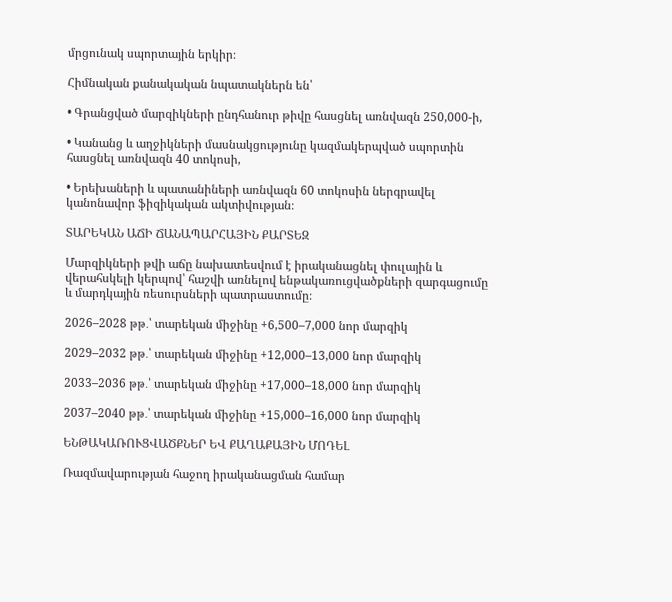մրցունակ սպորտային երկիր։

Հիմնական քանակական նպատակներն են՝

• Գրանցված մարզիկների ընդհանուր թիվը հասցնել առնվազն 250,000-ի,

• Կանանց և աղջիկների մասնակցությունը կազմակերպված սպորտին հասցնել առնվազն 40 տոկոսի,

• Երեխաների և պատանիների առնվազն 60 տոկոսին ներգրավել կանոնավոր ֆիզիկական ակտիվության։

ՏԱՐԵԿԱՆ ԱՃԻ ՃԱՆԱՊԱՐՀԱՅԻՆ ՔԱՐՏԵԶ

Մարզիկների թվի աճը նախատեսվում է իրականացնել փուլային և վերահսկելի կերպով՝ հաշվի առնելով ենթակառուցվածքների զարգացումը և մարդկային ռեսուրսների պատրաստումը։

2026–2028 թթ․՝ տարեկան միջինը +6,500–7,000 նոր մարզիկ

2029–2032 թթ․՝ տարեկան միջինը +12,000–13,000 նոր մարզիկ

2033–2036 թթ․՝ տարեկան միջինը +17,000–18,000 նոր մարզիկ

2037–2040 թթ․՝ տարեկան միջինը +15,000–16,000 նոր մարզիկ

ԵՆԹԱԿԱՌՈՒՑՎԱԾՔՆԵՐ ԵՎ ՔԱՂԱՔԱՅԻՆ ՄՈԴԵԼ

Ռազմավարության հաջող իրականացման համար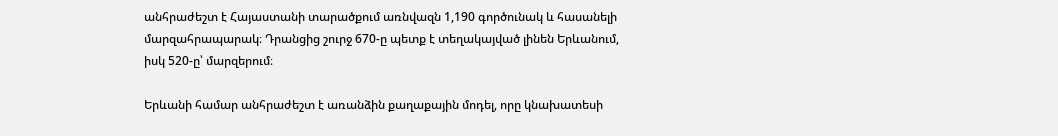անհրաժեշտ է Հայաստանի տարածքում առնվազն 1,190 գործունակ և հասանելի մարզահրապարակ։ Դրանցից շուրջ 670-ը պետք է տեղակայված լինեն Երևանում, իսկ 520-ը՝ մարզերում։

Երևանի համար անհրաժեշտ է առանձին քաղաքային մոդել, որը կնախատեսի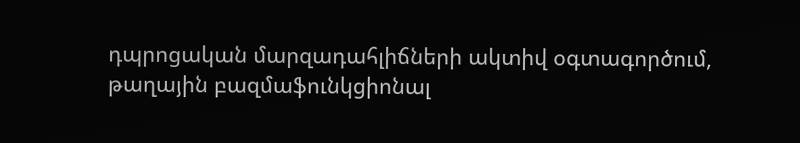դպրոցական մարզադահլիճների ակտիվ օգտագործում, թաղային բազմաֆունկցիոնալ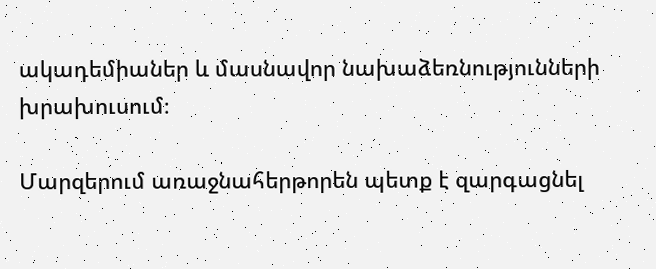ակադեմիաներ և մասնավոր նախաձեռնությունների խրախուսում։

Մարզերում առաջնահերթորեն պետք է զարգացնել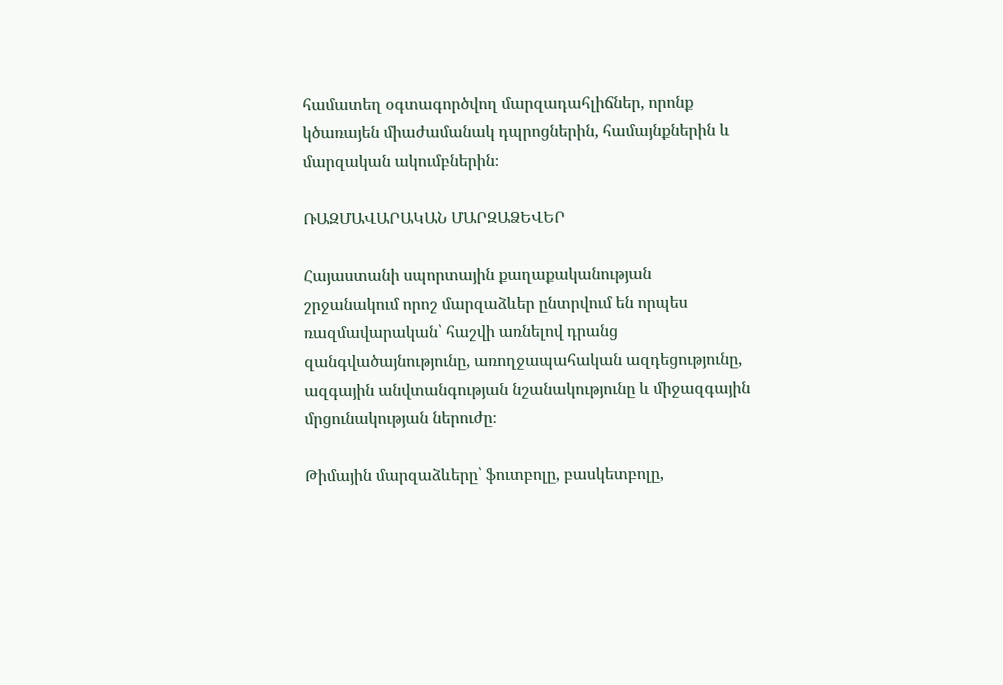համատեղ օգտագործվող մարզադահլիճներ, որոնք կծառայեն միաժամանակ դպրոցներին, համայնքներին և մարզական ակումբներին։

ՌԱԶՄԱՎԱՐԱԿԱՆ ՄԱՐԶԱՁԵՎԵՐ

Հայաստանի սպորտային քաղաքականության շրջանակում որոշ մարզաձևեր ընտրվում են որպես ռազմավարական՝ հաշվի առնելով դրանց զանգվածայնությունը, առողջապահական ազդեցությունը, ազգային անվտանգության նշանակությունը և միջազգային մրցունակության ներուժը։

Թիմային մարզաձևերը՝ ֆուտբոլը, բասկետբոլը,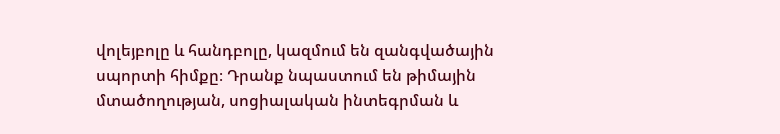վոլեյբոլը և հանդբոլը, կազմում են զանգվածային սպորտի հիմքը։ Դրանք նպաստում են թիմային մտածողության, սոցիալական ինտեգրման և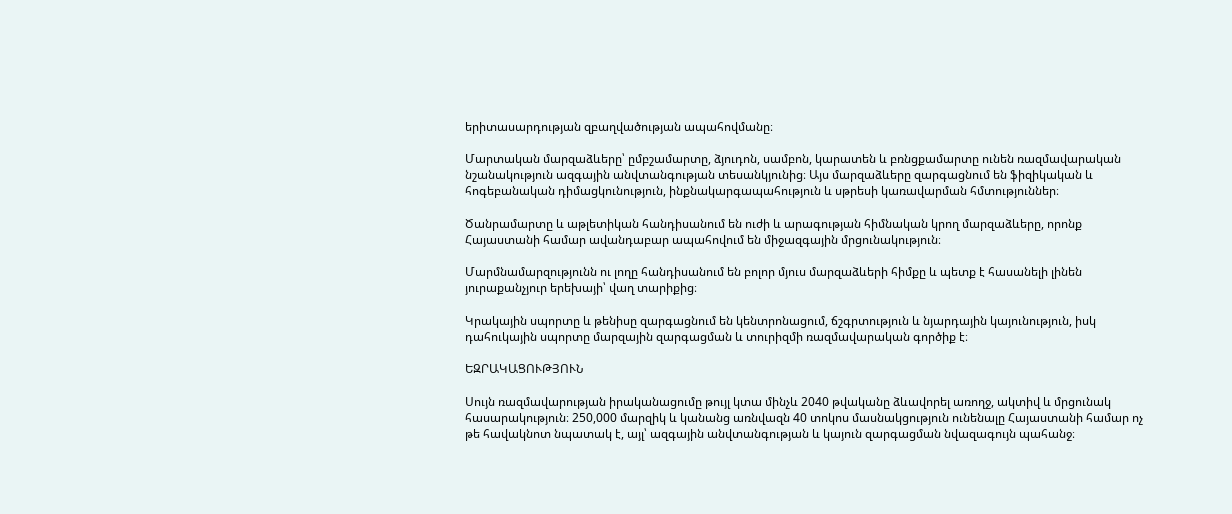երիտասարդության զբաղվածության ապահովմանը։

Մարտական մարզաձևերը՝ ըմբշամարտը, ձյուդոն, սամբոն, կարատեն և բռնցքամարտը ունեն ռազմավարական նշանակություն ազգային անվտանգության տեսանկյունից։ Այս մարզաձևերը զարգացնում են ֆիզիկական և հոգեբանական դիմացկունություն, ինքնակարգապահություն և սթրեսի կառավարման հմտություններ։

Ծանրամարտը և աթլետիկան հանդիսանում են ուժի և արագության հիմնական կրող մարզաձևերը, որոնք Հայաստանի համար ավանդաբար ապահովում են միջազգային մրցունակություն։

Մարմնամարզությունն ու լողը հանդիսանում են բոլոր մյուս մարզաձևերի հիմքը և պետք է հասանելի լինեն յուրաքանչյուր երեխայի՝ վաղ տարիքից։

Կրակային սպորտը և թենիսը զարգացնում են կենտրոնացում, ճշգրտություն և նյարդային կայունություն, իսկ դահուկային սպորտը մարզային զարգացման և տուրիզմի ռազմավարական գործիք է։

ԵԶՐԱԿԱՑՈՒԹՅՈՒՆ

Սույն ռազմավարության իրականացումը թույլ կտա մինչև 2040 թվականը ձևավորել առողջ, ակտիվ և մրցունակ հասարակություն։ 250,000 մարզիկ և կանանց առնվազն 40 տոկոս մասնակցություն ունենալը Հայաստանի համար ոչ թե հավակնոտ նպատակ է, այլ՝ ազգային անվտանգության և կայուն զարգացման նվազագույն պահանջ։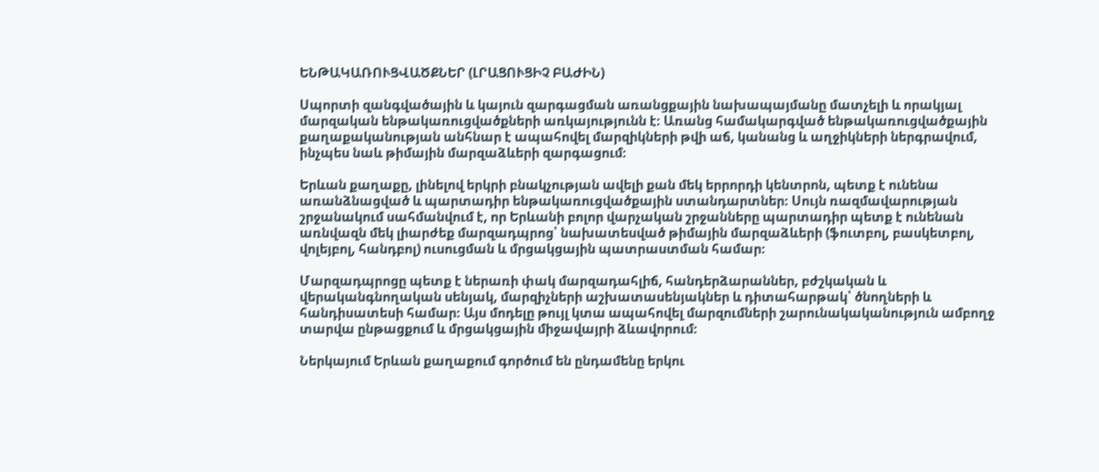ԵՆԹԱԿԱՌՈՒՑՎԱԾՔՆԵՐ (ԼՐԱՑՈՒՑԻՉ ԲԱԺԻՆ)

Սպորտի զանգվածային և կայուն զարգացման առանցքային նախապայմանը մատչելի և որակյալ մարզական ենթակառուցվածքների առկայությունն է։ Առանց համակարգված ենթակառուցվածքային քաղաքականության անհնար է ապահովել մարզիկների թվի աճ, կանանց և աղջիկների ներգրավում, ինչպես նաև թիմային մարզաձևերի զարգացում։

Երևան քաղաքը, լինելով երկրի բնակչության ավելի քան մեկ երրորդի կենտրոն, պետք է ունենա առանձնացված և պարտադիր ենթակառուցվածքային ստանդարտներ։ Սույն ռազմավարության շրջանակում սահմանվում է, որ Երևանի բոլոր վարչական շրջանները պարտադիր պետք է ունենան առնվազն մեկ լիարժեք մարզադպրոց՝ նախատեսված թիմային մարզաձևերի (ֆուտբոլ, բասկետբոլ, վոլեյբոլ, հանդբոլ) ուսուցման և մրցակցային պատրաստման համար։

Մարզադպրոցը պետք է ներառի փակ մարզադահլիճ, հանդերձարաններ, բժշկական և վերականգնողական սենյակ, մարզիչների աշխատասենյակներ և դիտահարթակ՝ ծնողների և հանդիսատեսի համար։ Այս մոդելը թույլ կտա ապահովել մարզումների շարունակականություն ամբողջ տարվա ընթացքում և մրցակցային միջավայրի ձևավորում։

Ներկայում Երևան քաղաքում գործում են ընդամենը երկու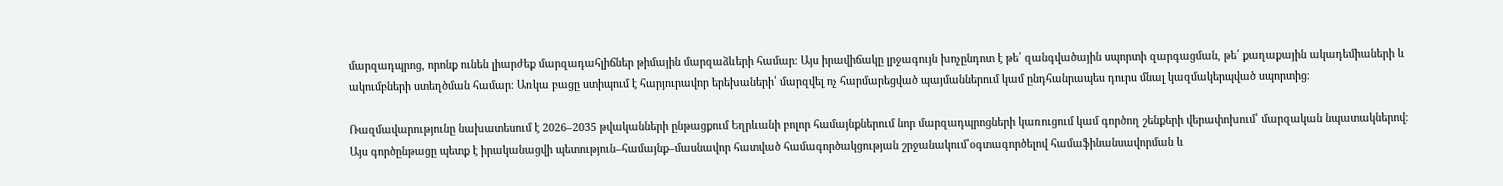մարզադպրոց, որոնք ունեն լիարժեք մարզադահլիճներ թիմային մարզաձևերի համար։ Այս իրավիճակը լրջագույն խոչընդոտ է թե՛ զանգվածային սպորտի զարգացման, թե՛ քաղաքային ակադեմիաների և ակումբների ստեղծման համար։ Առկա բացը ստիպում է հարյուրավոր երեխաների՝ մարզվել ոչ հարմարեցված պայմաններում կամ ընդհանրապես դուրս մնալ կազմակերպված սպորտից։

Ռազմավարությունը նախատեսում է 2026–2035 թվականների ընթացքում Եղրևանի բոլոր համայնքներում նոր մարզադպրոցների կառուցում կամ գործող շենքերի վերափոխում՝ մարզական նպատակներով։ Այս գործընթացը պետք է իրականացվի պետություն–համայնք–մասնավոր հատված համագործակցության շրջանակում՝օգտագործելով համաֆինանսավորման և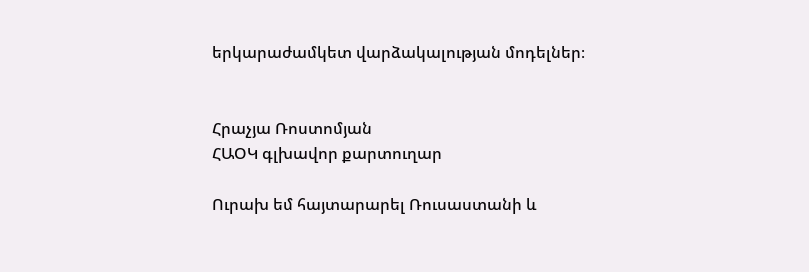երկարաժամկետ վարձակալության մոդելներ։


Հրաչյա Ռոստոմյան
ՀԱՕԿ գլխավոր քարտուղար

Ուրախ եմ հայտարարել Ռուսաստանի և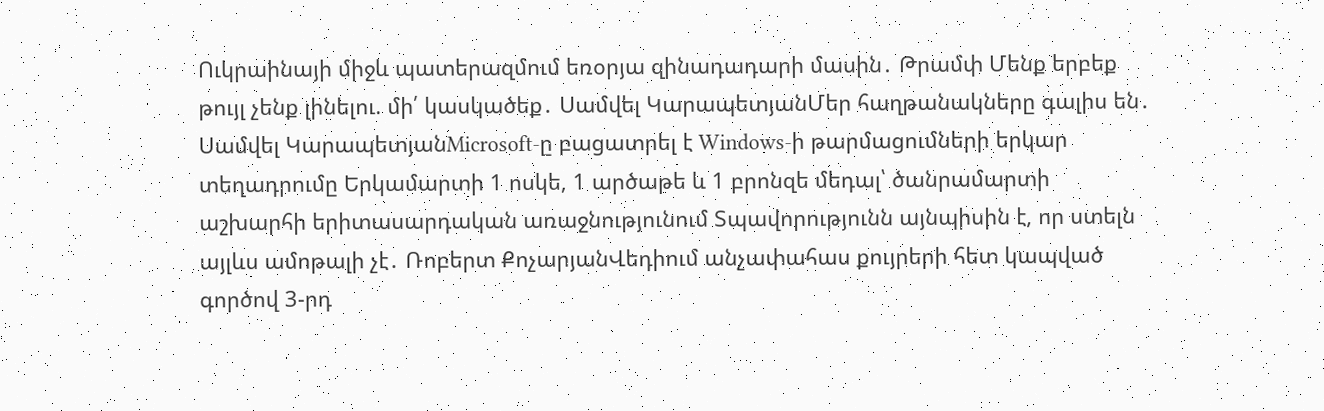Ուկրաինայի միջև պատերազմում եռօրյա զինադադարի մասին․ Թրամփ Մենք երբեք թույլ չենք լինելու. մի՛ կասկածեք․ Սամվել ԿարապետյանՄեր հաղթանակները գալիս են․ Սամվել ԿարապետյանMicrosoft-ը բացատրել է Windows-ի թարմացումների երկար տեղադրումը Երկամարտի 1 ոսկե, 1 արծաթե և 1 բրոնզե մեդալ՝ ծանրամարտի աշխարհի երիտասարդական առաջնությունում Տպավորությունն այնպիսին է, որ ստելն այլևս ամոթալի չէ․ Ռոբերտ ՔոչարյանՎեդիում անչափահաս քույրերի հետ կապված գործով 3-րդ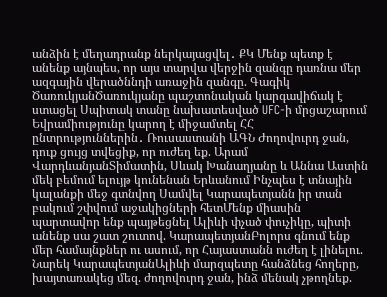անձին է մեղադրանք ներկայացվել․ ՔԿ Մենք պետք է անենք այնպես, որ այս տարվա վերջին զանգը դառնա մեր ազգային վերածննդի առաջին զանգը. Գագիկ ԾառուկյանԾառուկյանը պաշտոնական կարգավիճակ է ստացել Սպիտակ տանը նախատեսված UFC-ի մրցաշարում Եվրամիությունը կարող է միջամտել ՀՀ ընտրություններին․ Ռուսաստանի ԱԳՆ Ժողովուրդ ջան, դուք ցույց տվեցիք, որ ուժեղ եք. Արամ ՎարդևանյանՏիմատին, Սևակ Խանաղյանը և Աննա Աստին մեկ բեմում ելույթ կունենան Երևանում Ինչպես է տնային կալանքի մեջ գտնվող Սամվել Կարապետյանն իր տան բակում շփվում աջակիցների հետՄենք միասին պարտավոր ենք պայթեցնել Ալիևի փչած փուչիկը, պիտի անենք սա շատ շուտով. ԿարապետյանԲոլորս գնում ենք մեր համայնքներ ու ասում, որ Հայաստանն ուժեղ է լինելու. Նարեկ ԿարապետյանԱլիևի մարզպետը հանձնեց հողերը, խայտառակեց մեզ. ժողովուրդ ջան, ինձ մենակ չթողնեք.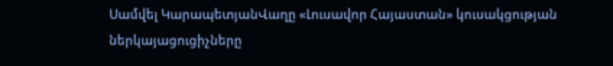Սամվել ԿարապետյանՎաղը «Լուսավոր Հայաստան» կուսակցության ներկայացուցիչները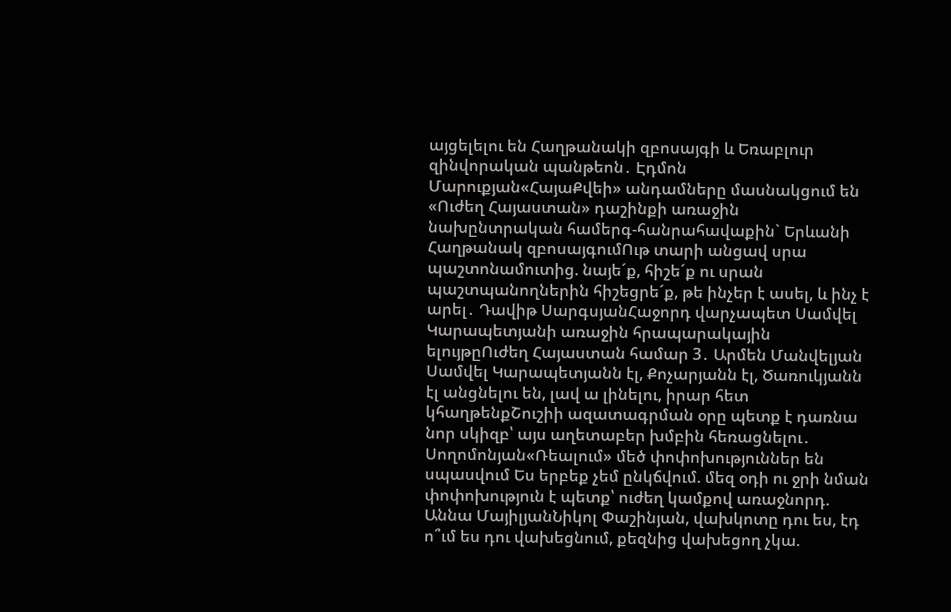այցելելու են Հաղթանակի զբոսայգի և Եռաբլուր զինվորական պանթեոն․ Էդմոն Մարուքյան«ՀայաՔվեի» անդամները մասնակցում են «Ուժեղ Հայաստան» դաշինքի առաջին նախընտրական համերգ-հանրահավաքին` Երևանի Հաղթանակ զբոսայգումՈւթ տարի անցավ սրա պաշտոնամուտից. նայե´ք, հիշե´ք ու սրան պաշտպանողներին հիշեցրե´ք, թե ինչեր է ասել, և ինչ է արել․ Դավիթ ՍարգսյանՀաջորդ վարչապետ Սամվել Կարապետյանի առաջին հրապարակային ելույթըՈւժեղ Հայաստան համար 3․ Արմեն Մանվելյան Սամվել Կարապետյանն էլ, Քոչարյանն էլ, Ծառուկյանն էլ անցնելու են, լավ ա լինելու, իրար հետ կհաղթենքՇուշիի ազատագրման օրը պետք է դառնա նոր սկիզբ՝ այս աղետաբեր խմբին հեռացնելու․ Սողոմոնյան«Ռեալում» մեծ փոփոխություններ են սպասվում Ես երբեք չեմ ընկճվում. մեզ օդի ու ջրի նման փոփոխություն է պետք՝ ուժեղ կամքով առաջնորդ. Աննա ՄայիլյանՆիկոլ Փաշինյան, վախկոտը դու ես, էդ ո՞ւմ ես դու վախեցնում, քեզնից վախեցող չկա.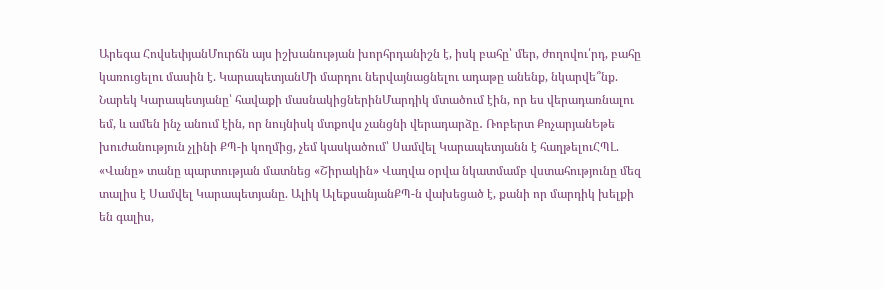Արեգա ՀովսեփյանՄուրճն այս իշխանության խորհրդանիշն է, իսկ բահը՝ մեր, ժողովու՛րդ, բահը կառուցելու մասին է. ԿարապետյանՄի մարդու ներվայնացնելու ադաթը անենք, նկարվե՞նք. Նարեկ Կարապետյանը՝ հավաքի մասնակիցներինՄարդիկ մտածում էին, որ ես վերադառնալու եմ, և ամեն ինչ անում էին, որ նույնիսկ մտքովս չանցնի վերադարձը․ Ռոբերտ ՔոչարյանԵթե խուժանություն չլինի ՔՊ-ի կողմից, չեմ կասկածում՝ Սամվել Կարապետյանն է հաղթելուՀՊԼ. «Վանը» տանը պարտության մատնեց «Շիրակին» Վաղվա օրվա նկատմամբ վստահությունը մեզ տալիս է Սամվել Կարապետյանը. Ալիկ ԱլեքսանյանՔՊ-ն վախեցած է, քանի որ մարդիկ խելքի են գալիս,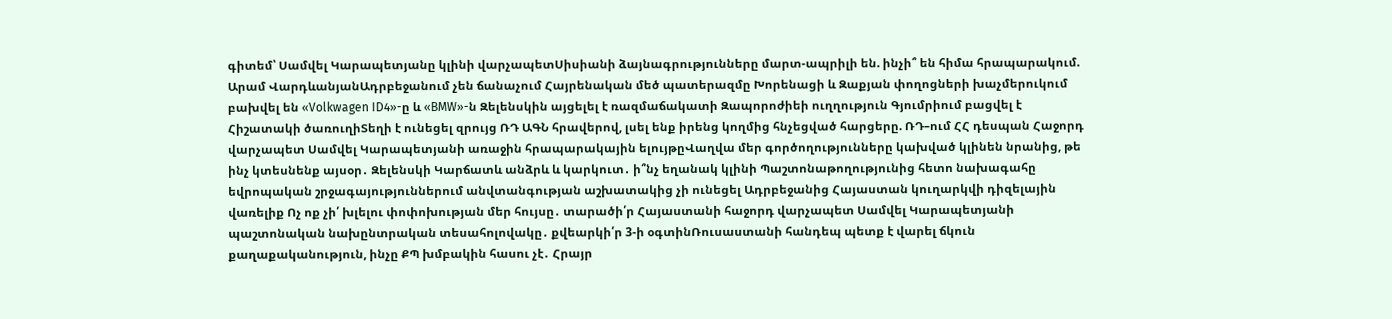գիտեմ՝ Սամվել Կարապետյանը կլինի վարչապետՍիսիանի ձայնագրությունները մարտ-ապրիլի են. ինչի՞ են հիմա հրապարակում. Արամ ՎարդևանյանԱդրբեջանում չեն ճանաչում Հայրենական մեծ պատերազմը Խորենացի և Զաքյան փողոցների խաչմերուկում բախվել են «Volkwagen ID4»-ը և «BMW»-ն Զելենսկին այցելել է ռազմաճակատի Զապորոժիեի ուղղություն Գյումրիում բացվել է Հիշատակի ծառուղիՏեղի է ունեցել զրույց ՌԴ ԱԳՆ հրավերով, լսել ենք իրենց կողմից հնչեցված հարցերը. ՌԴ–ում ՀՀ դեսպան Հաջորդ վարչապետ Սամվել Կարապետյանի առաջին հրապարակային ելույթըՎաղվա մեր գործողությունները կախված կլինեն նրանից, թե ինչ կտեսնենք այսօր․ Զելենսկի Կարճատև անձրև և կարկուտ․ ի՞նչ եղանակ կլինի Պաշտոնաթողությունից հետո նախագահը եվրոպական շրջագայություններում անվտանգության աշխատակից չի ունեցել Ադրբեջանից Հայաստան կուղարկվի դիզելային վառելիք Ոչ ոք չի՛ խլելու փոփոխության մեր հույսը․ տարածի՛ր Հայաստանի հաջորդ վարչապետ Սամվել Կարապետյանի պաշտոնական նախընտրական տեսահոլովակը․ քվեարկի՛ր 3-ի օգտինՌուսաստանի հանդեպ պետք է վարել ճկուն քաղաքականություն, ինչը ՔՊ խմբակին հասու չէ․ Հրայր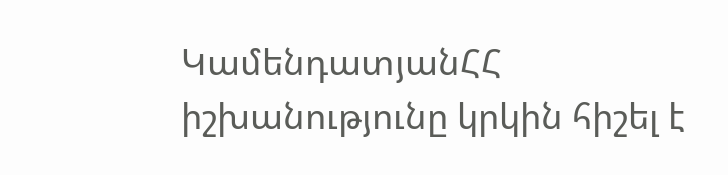ԿամենդատյանՀՀ իշխանությունը կրկին հիշել է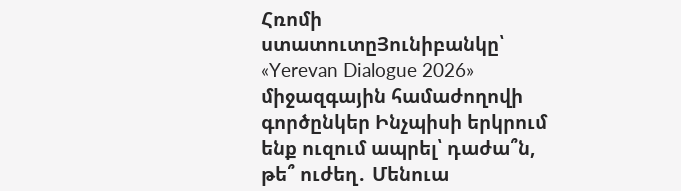Հռոմի ստատուտըՅունիբանկը՝ «Yerevan Dialogue 2026» միջազգային համաժողովի գործընկեր Ինչպիսի երկրում ենք ուզում ապրել՝ դաժա՞ն, թե՞ ուժեղ․ Մենուա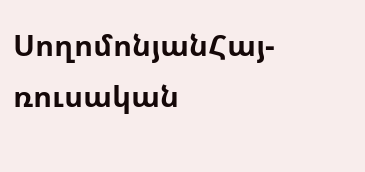ՍողոմոնյանՀայ-ռուսական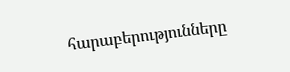հարաբերությունները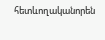հետևողականորեն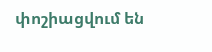փոշիացվում են